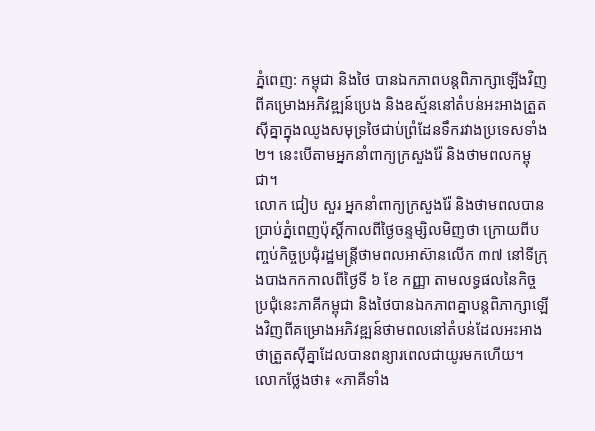ភ្នំពេញ: កម្ពុជា និងថៃ បានឯកភាពបន្តពិភាក្សាឡើងវិញពីគម្រោងអភិវឌ្ឍន៍ប្រេង និងឧស្ម័ននៅតំបន់អះអាងត្រួតស៊ីគ្នាក្នុងឈូងសមុទ្រថៃជាប់ព្រំដែនទឹករវាងប្រទេសទាំង ២។ នេះបើតាមអ្នកនាំពាក្យក្រសួងរ៉ែ និងថាមពលកម្ពុជា។
លោក ជៀប សួរ អ្នកនាំពាក្យក្រសួងរ៉ែ និងថាមពលបានប្រាប់ភ្នំពេញប៉ុស្តិ៍កាលពីថ្ងៃចន្ទម្សិលមិញថា ក្រោយពីបញ្ចប់កិច្ចប្រជុំរដ្ឋមន្ត្រីថាមពលអាស៊ានលើក ៣៧ នៅទីក្រុងបាងកកកាលពីថ្ងៃទី ៦ ខែ កញ្ញា តាមលទ្ធផលនៃកិច្ចប្រជុំនេះភាគីកម្ពុជា និងថៃបានឯកភាពគ្នាបន្តពិភាក្សាឡើងវិញពីគម្រោងអភិវឌ្ឍន៍ថាមពលនៅតំបន់ដែលអះអាងថាត្រួតស៊ីគ្នាដែលបានពន្យារពេលជាយូរមកហើយ។
លោកថ្លែងថា៖ «ភាគីទាំង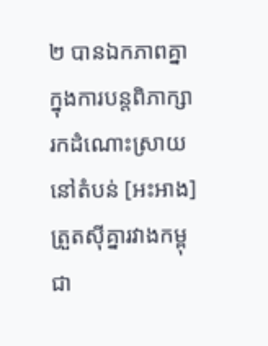២ បានឯកភាពគ្នាក្នុងការបន្តពិភាក្សារកដំណោះស្រាយនៅតំបន់ [អះអាង] ត្រួតស៊ីគ្នារវាងកម្ពុជា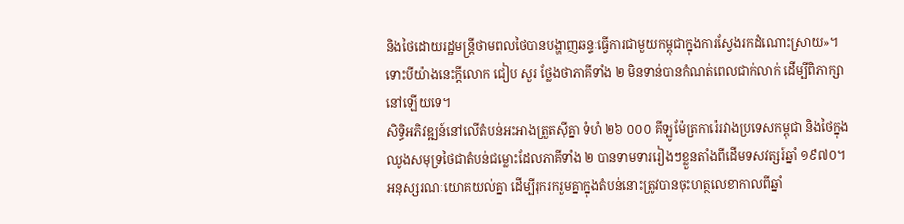និងថៃដោយរដ្ឋមន្ត្រីថាមពលថៃបានបង្ហាញឆន្ទៈធ្វើការជាមួយកម្ពុជាក្នុងការស្វែងរកដំណោះស្រាយ»។
ទោះបីយ៉ាងនេះក្តីលោក ជៀប សួរ ថ្លែងថាភាគីទាំង ២ មិនទាន់បានកំណត់ពេលជាក់លាក់ ដើម្បីពិភាក្សានៅឡើយទេ។
សិទ្ធិអភិវឌ្ឍន៍នៅលើតំបន់អះអាងត្រួតស៊ីគ្នា ទំហំ ២៦ ០០០ គីឡូម៉ែត្រការ៉េរវាងប្រទេសកម្ពុជា និងថៃក្នុងឈូងសមុទ្រថៃជាតំបន់ជម្លោះដែលភាគីទាំង ២ បានទាមទាររៀងៗខ្លួនតាំងពីដើមទសវត្សរ៍ឆ្នាំ ១៩៧០។
អនុស្សរណៈយោគយល់គ្នា ដើម្បីរុករករួមគ្នាក្នុងតំបន់នោះត្រូវបានចុះហត្ថលេខាកាលពីឆ្នាំ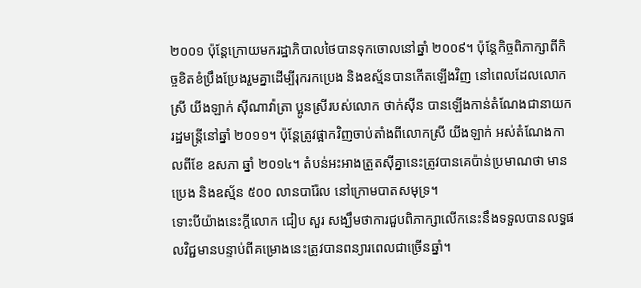២០០១ ប៉ុន្តែក្រោយមករដ្ឋាភិបាលថៃបានទុកចោលនៅឆ្នាំ ២០០៩។ ប៉ុន្តែកិច្ចពិភាក្សាពីកិច្ចខិតខំប្រឹងប្រែងរួមគ្នាដើម្បីរុករកប្រេង និងឧស្ម័នបានកើតឡើងវិញ នៅពេលដែលលោកស្រី យីងឡាក់ ស៊ីណាវ៉ាត្រា ប្អូនស្រីរបស់លោក ថាក់ស៊ីន បានឡើងកាន់តំណែងជានាយករដ្ឋមន្ត្រីនៅឆ្នាំ ២០១១។ ប៉ុន្តែត្រូវផ្អាកវិញចាប់តាំងពីលោកស្រី យីងឡាក់ អស់តំណែងកាលពីខែ ឧសភា ឆ្នាំ ២០១៤។ តំបន់អះអាងត្រួតស៊ីគ្នានេះត្រូវបានគេប៉ាន់ប្រមាណថា មានប្រេង និងឧស្ម័ន ៥០០ លានបារ៉ែល នៅក្រោមបាតសមុទ្រ។
ទោះបីយ៉ាងនេះក្តីលោក ជៀប សួរ សង្ឃឹមថាការជួបពិភាក្សាលើកនេះនឹងទទួលបានលទ្ធផលវិជ្ជមានបន្ទាប់ពីគម្រោងនេះត្រូវបានពន្យារពេលជាច្រើនឆ្នាំ។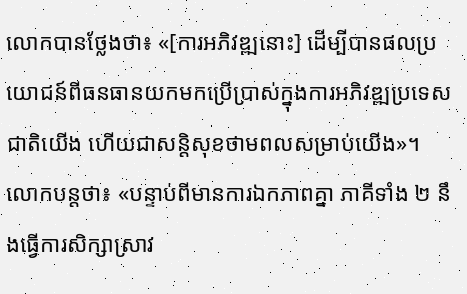លោកបានថ្លែងថា៖ «[ការអភិវឌ្ឍនោះ] ដើម្បីបានផលប្រយោជន៍ពីធនធានយកមកប្រើប្រាស់ក្នុងការអភិវឌ្ឍប្រទេសជាតិយើង ហើយជាសន្តិសុខថាមពលសម្រាប់យើង»។
លោកបន្តថា៖ «បន្ទាប់ពីមានការឯកភាពគ្នា ភាគីទាំង ២ នឹងធ្វើការសិក្សាស្រាវ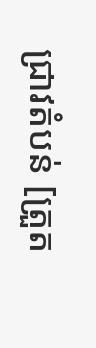ជ្រាវតំបន់ [ត្រួត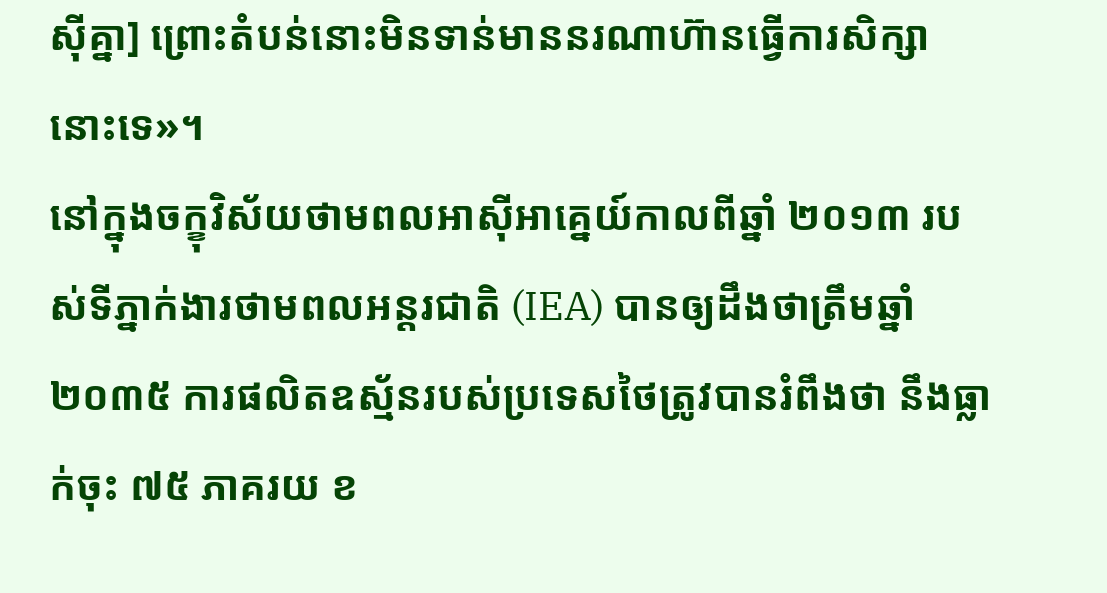ស៊ីគ្នា] ព្រោះតំបន់នោះមិនទាន់មាននរណាហ៊ានធ្វើការសិក្សានោះទេ»។
នៅក្នុងចក្ខុវិស័យថាមពលអាស៊ីអាគ្នេយ៍កាលពីឆ្នាំ ២០១៣ របស់ទីភ្នាក់ងារថាមពលអន្តរជាតិ (IEA) បានឲ្យដឹងថាត្រឹមឆ្នាំ ២០៣៥ ការផលិតឧស្ម័នរបស់ប្រទេសថៃត្រូវបានរំពឹងថា នឹងធ្លាក់ចុះ ៧៥ ភាគរយ ខ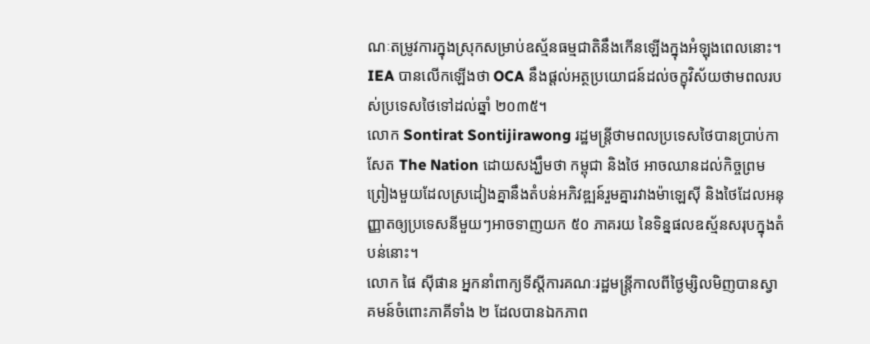ណៈតម្រូវការក្នុងស្រុកសម្រាប់ឧស្ម័នធម្មជាតិនឹងកើនឡើងក្នុងអំឡុងពេលនោះ។ IEA បានលើកឡើងថា OCA នឹងផ្ដល់អត្ថប្រយោជន៍ដល់ចក្ខុវិស័យថាមពលរបស់ប្រទេសថៃទៅដល់ឆ្នាំ ២០៣៥។
លោក Sontirat Sontijirawong រដ្ឋមន្ត្រីថាមពលប្រទេសថៃបានប្រាប់កាសែត The Nation ដោយសង្ឃឹមថា កម្ពុជា និងថៃ អាចឈានដល់កិច្ចព្រមព្រៀងមួយដែលស្រដៀងគ្នានឹងតំបន់អភិវឌ្ឍន៍រួមគ្នារវាងម៉ាឡេស៊ី និងថៃដែលអនុញ្ញាតឲ្យប្រទេសនីមួយៗអាចទាញយក ៥០ ភាគរយ នៃទិន្នផលឧស្ម័នសរុបក្នុងតំបន់នោះ។
លោក ផៃ ស៊ីផាន អ្នកនាំពាក្យទីស្តីការគណៈរដ្ឋមន្ត្រីកាលពីថ្ងៃម្សិលមិញបានស្វាគមន៍ចំពោះភាគីទាំង ២ ដែលបានឯកភាព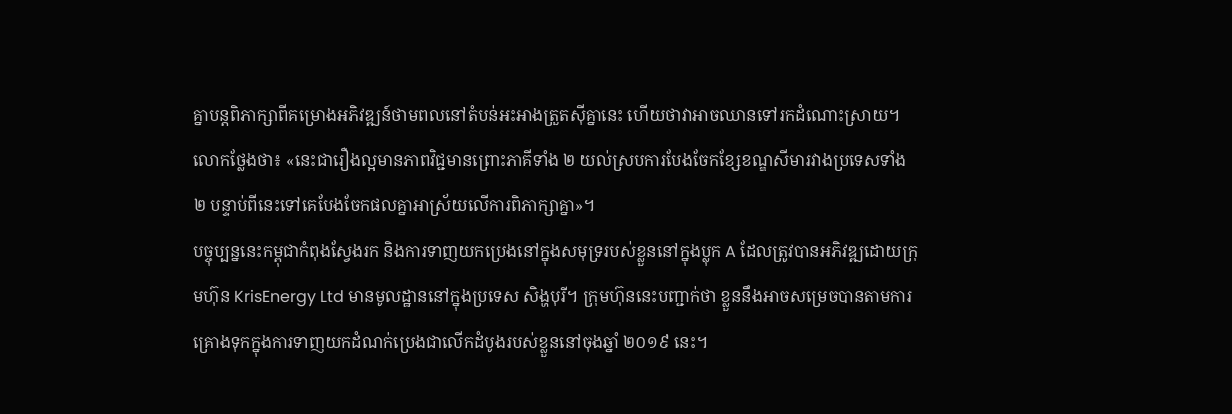គ្នាបន្តពិភាក្សាពីគម្រោងអភិវឌ្ឍន៍ថាមពលនៅតំបន់អះអាងត្រួតស៊ីគ្នានេះ ហើយថាវាអាចឈានទៅរកដំណោះស្រាយ។ លោកថ្លែងថា៖ «នេះជារឿងល្អមានភាពវិជ្ជមានព្រោះភាគីទាំង ២ យល់ស្របការបែងចែកខ្សែខណ្ឌសីមារវាងប្រទេសទាំង ២ បន្ទាប់ពីនេះទៅគេបែងចែកផលគ្នាអាស្រ័យលើការពិភាក្សាគ្នា»។
បច្ចុប្បន្ននេះកម្ពុជាកំពុងស្វែងរក និងការទាញយកប្រេងនៅក្នុងសមុទ្ររបស់ខ្លួននៅក្នុងប្លុក A ដែលត្រូវបានអភិវឌ្ឍដោយក្រុមហ៊ុន KrisEnergy Ltd មានមូលដ្ឋាននៅក្នុងប្រទេស សិង្ហបុរី។ ក្រុមហ៊ុននេះបញ្ជាក់ថា ខ្លួននឹងអាចសម្រេចបានតាមការគ្រោងទុកក្នុងការទាញយកដំណក់ប្រេងជាលើកដំបូងរបស់ខ្លួននៅចុងឆ្នាំ ២០១៩ នេះ។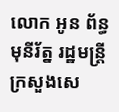លោក អូន ព័ន្ធមុនីរ័ត្ន រដ្ឋមន្ដ្រីក្រសួងសេ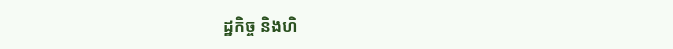ដ្ឋកិច្ច និងហិ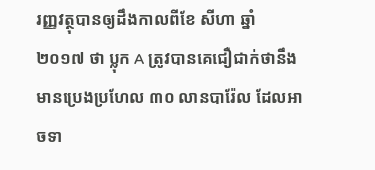រញ្ញវត្ថុបានឲ្យដឹងកាលពីខែ សីហា ឆ្នាំ ២០១៧ ថា ប្លុក A ត្រូវបានគេជឿជាក់ថានឹងមានប្រេងប្រហែល ៣០ លានបារ៉ែល ដែលអាចទា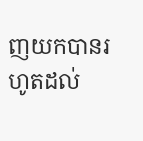ញយកបានរហូតដល់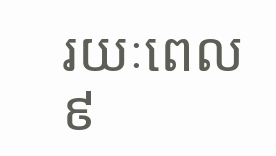រយៈពេល ៩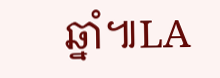ឆ្នាំ៕LA